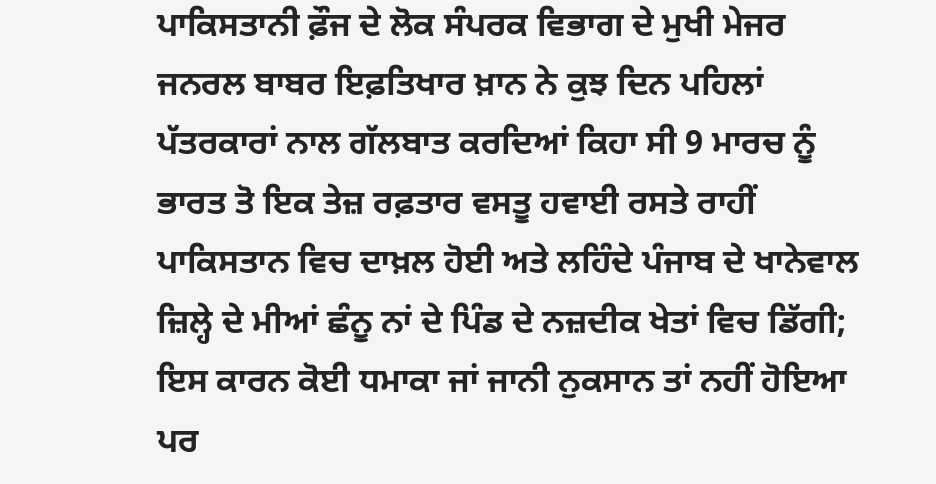ਪਾਕਿਸਤਾਨੀ ਫ਼ੌਜ ਦੇ ਲੋਕ ਸੰਪਰਕ ਵਿਭਾਗ ਦੇ ਮੁਖੀ ਮੇਜਰ ਜਨਰਲ ਬਾਬਰ ਇਫ਼ਤਿਖਾਰ ਖ਼ਾਨ ਨੇ ਕੁਝ ਦਿਨ ਪਹਿਲਾਂ ਪੱਤਰਕਾਰਾਂ ਨਾਲ ਗੱਲਬਾਤ ਕਰਦਿਆਂ ਕਿਹਾ ਸੀ 9 ਮਾਰਚ ਨੂੰ ਭਾਰਤ ਤੋ ਇਕ ਤੇਜ਼ ਰਫ਼ਤਾਰ ਵਸਤੂ ਹਵਾਈ ਰਸਤੇ ਰਾਹੀਂ ਪਾਕਿਸਤਾਨ ਵਿਚ ਦਾਖ਼ਲ ਹੋਈ ਅਤੇ ਲਹਿੰਦੇ ਪੰਜਾਬ ਦੇ ਖਾਨੇਵਾਲ ਜ਼ਿਲ੍ਹੇ ਦੇ ਮੀਆਂ ਛੰਨੂ ਨਾਂ ਦੇ ਪਿੰਡ ਦੇ ਨਜ਼ਦੀਕ ਖੇਤਾਂ ਵਿਚ ਡਿੱਗੀ; ਇਸ ਕਾਰਨ ਕੋਈ ਧਮਾਕਾ ਜਾਂ ਜਾਨੀ ਨੁਕਸਾਨ ਤਾਂ ਨਹੀਂ ਹੋਇਆ ਪਰ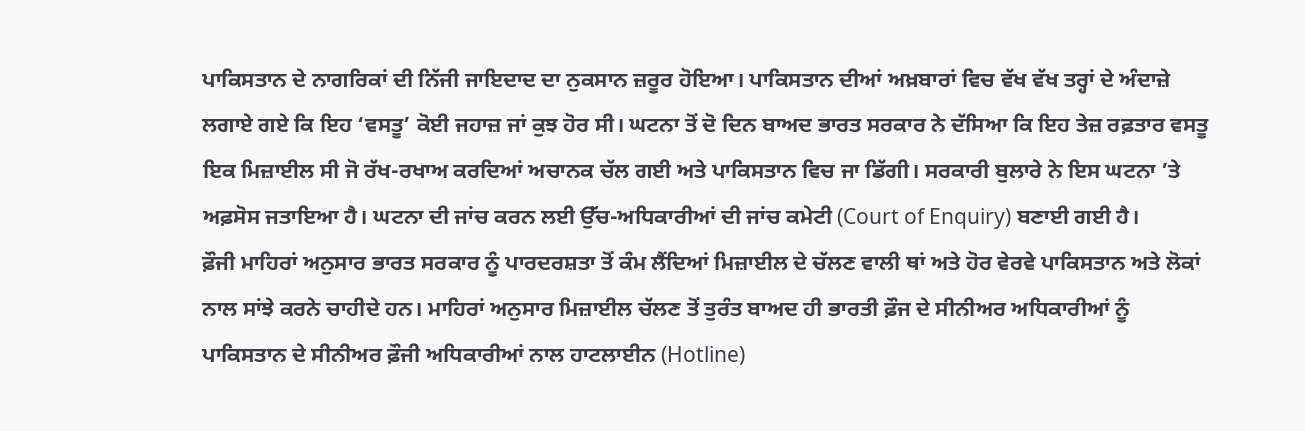ਪਾਕਿਸਤਾਨ ਦੇ ਨਾਗਰਿਕਾਂ ਦੀ ਨਿੱਜੀ ਜਾਇਦਾਦ ਦਾ ਨੁਕਸਾਨ ਜ਼ਰੂਰ ਹੋਇਆ। ਪਾਕਿਸਤਾਨ ਦੀਆਂ ਅਖ਼ਬਾਰਾਂ ਵਿਚ ਵੱਖ ਵੱਖ ਤਰ੍ਹਾਂ ਦੇ ਅੰਦਾਜ਼ੇ ਲਗਾਏ ਗਏ ਕਿ ਇਹ ‘ਵਸਤੂ’ ਕੋਈ ਜਹਾਜ਼ ਜਾਂ ਕੁਝ ਹੋਰ ਸੀ। ਘਟਨਾ ਤੋਂ ਦੋ ਦਿਨ ਬਾਅਦ ਭਾਰਤ ਸਰਕਾਰ ਨੇ ਦੱਸਿਆ ਕਿ ਇਹ ਤੇਜ਼ ਰਫ਼ਤਾਰ ਵਸਤੂ ਇਕ ਮਿਜ਼ਾਈਲ ਸੀ ਜੋ ਰੱਖ-ਰਖਾਅ ਕਰਦਿਆਂ ਅਚਾਨਕ ਚੱਲ ਗਈ ਅਤੇ ਪਾਕਿਸਤਾਨ ਵਿਚ ਜਾ ਡਿੱਗੀ। ਸਰਕਾਰੀ ਬੁਲਾਰੇ ਨੇ ਇਸ ਘਟਨਾ ’ਤੇ ਅਫ਼ਸੋਸ ਜਤਾਇਆ ਹੈ। ਘਟਨਾ ਦੀ ਜਾਂਚ ਕਰਨ ਲਈ ਉੱਚ-ਅਧਿਕਾਰੀਆਂ ਦੀ ਜਾਂਚ ਕਮੇਟੀ (Court of Enquiry) ਬਣਾਈ ਗਈ ਹੈ।
ਫ਼ੌਜੀ ਮਾਹਿਰਾਂ ਅਨੁਸਾਰ ਭਾਰਤ ਸਰਕਾਰ ਨੂੰ ਪਾਰਦਰਸ਼ਤਾ ਤੋਂ ਕੰਮ ਲੈਂਦਿਆਂ ਮਿਜ਼ਾਈਲ ਦੇ ਚੱਲਣ ਵਾਲੀ ਥਾਂ ਅਤੇ ਹੋਰ ਵੇਰਵੇ ਪਾਕਿਸਤਾਨ ਅਤੇ ਲੋਕਾਂ ਨਾਲ ਸਾਂਝੇ ਕਰਨੇ ਚਾਹੀਦੇ ਹਨ। ਮਾਹਿਰਾਂ ਅਨੁਸਾਰ ਮਿਜ਼ਾਈਲ ਚੱਲਣ ਤੋਂ ਤੁਰੰਤ ਬਾਅਦ ਹੀ ਭਾਰਤੀ ਫ਼ੌਜ ਦੇ ਸੀਨੀਅਰ ਅਧਿਕਾਰੀਆਂ ਨੂੰ ਪਾਕਿਸਤਾਨ ਦੇ ਸੀਨੀਅਰ ਫ਼ੌਜੀ ਅਧਿਕਾਰੀਆਂ ਨਾਲ ਹਾਟਲਾਈਨ (Hotline)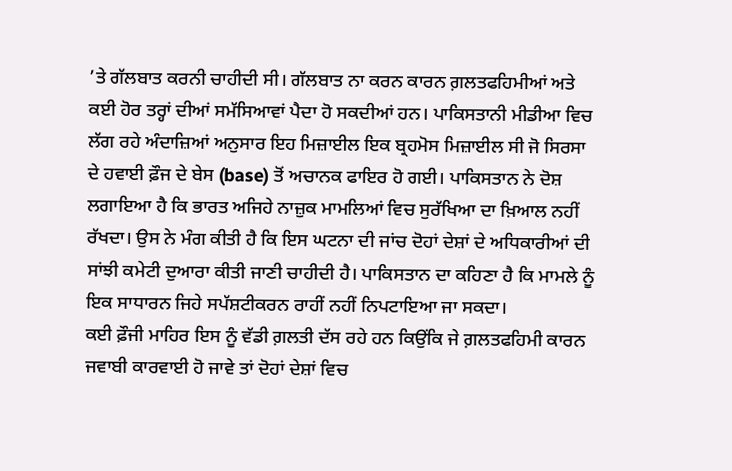’ਤੇ ਗੱਲਬਾਤ ਕਰਨੀ ਚਾਹੀਦੀ ਸੀ। ਗੱਲਬਾਤ ਨਾ ਕਰਨ ਕਾਰਨ ਗ਼ਲਤਫਹਿਮੀਆਂ ਅਤੇ ਕਈ ਹੋਰ ਤਰ੍ਹਾਂ ਦੀਆਂ ਸਮੱਸਿਆਵਾਂ ਪੈਦਾ ਹੋ ਸਕਦੀਆਂ ਹਨ। ਪਾਕਿਸਤਾਨੀ ਮੀਡੀਆ ਵਿਚ ਲੱਗ ਰਹੇ ਅੰਦਾਜ਼ਿਆਂ ਅਨੁਸਾਰ ਇਹ ਮਿਜ਼ਾਈਲ ਇਕ ਬ੍ਰਹਮੋਸ ਮਿਜ਼ਾਈਲ ਸੀ ਜੋ ਸਿਰਸਾ ਦੇ ਹਵਾਈ ਫ਼ੌਜ ਦੇ ਬੇਸ (base) ਤੋਂ ਅਚਾਨਕ ਫਾਇਰ ਹੋ ਗਈ। ਪਾਕਿਸਤਾਨ ਨੇ ਦੋਸ਼ ਲਗਾਇਆ ਹੈ ਕਿ ਭਾਰਤ ਅਜਿਹੇ ਨਾਜ਼ੁਕ ਮਾਮਲਿਆਂ ਵਿਚ ਸੁਰੱਖਿਆ ਦਾ ਖ਼ਿਆਲ ਨਹੀਂ ਰੱਖਦਾ। ਉਸ ਨੇ ਮੰਗ ਕੀਤੀ ਹੈ ਕਿ ਇਸ ਘਟਨਾ ਦੀ ਜਾਂਚ ਦੋਹਾਂ ਦੇਸ਼ਾਂ ਦੇ ਅਧਿਕਾਰੀਆਂ ਦੀ ਸਾਂਝੀ ਕਮੇਟੀ ਦੁਆਰਾ ਕੀਤੀ ਜਾਣੀ ਚਾਹੀਦੀ ਹੈ। ਪਾਕਿਸਤਾਨ ਦਾ ਕਹਿਣਾ ਹੈ ਕਿ ਮਾਮਲੇ ਨੂੰ ਇਕ ਸਾਧਾਰਨ ਜਿਹੇ ਸਪੱਸ਼ਟੀਕਰਨ ਰਾਹੀਂ ਨਹੀਂ ਨਿਪਟਾਇਆ ਜਾ ਸਕਦਾ।
ਕਈ ਫ਼ੌਜੀ ਮਾਹਿਰ ਇਸ ਨੂੰ ਵੱਡੀ ਗ਼ਲਤੀ ਦੱਸ ਰਹੇ ਹਨ ਕਿਉਂਕਿ ਜੇ ਗ਼ਲਤਫਹਿਮੀ ਕਾਰਨ ਜਵਾਬੀ ਕਾਰਵਾਈ ਹੋ ਜਾਵੇ ਤਾਂ ਦੋਹਾਂ ਦੇਸ਼ਾਂ ਵਿਚ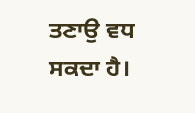ਤਣਾਉ ਵਧ ਸਕਦਾ ਹੈ।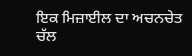ਇਕ ਮਿਜ਼ਾਈਲ ਦਾ ਅਚਨਚੇਤ ਚੱਲ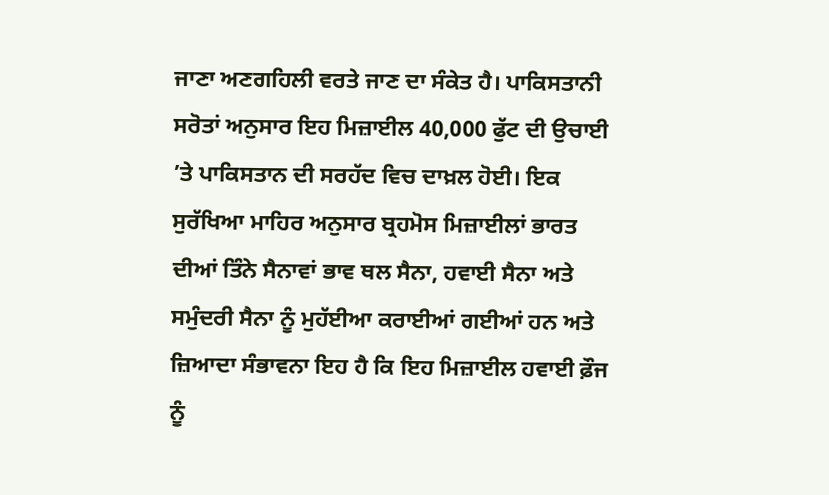ਜਾਣਾ ਅਣਗਹਿਲੀ ਵਰਤੇ ਜਾਣ ਦਾ ਸੰਕੇਤ ਹੈ। ਪਾਕਿਸਤਾਨੀ ਸਰੋਤਾਂ ਅਨੁਸਾਰ ਇਹ ਮਿਜ਼ਾਈਲ 40,000 ਫੁੱਟ ਦੀ ਉਚਾਈ ’ਤੇ ਪਾਕਿਸਤਾਨ ਦੀ ਸਰਹੱਦ ਵਿਚ ਦਾਖ਼ਲ ਹੋਈ। ਇਕ ਸੁਰੱਖਿਆ ਮਾਹਿਰ ਅਨੁਸਾਰ ਬ੍ਰਹਮੋਸ ਮਿਜ਼ਾਈਲਾਂ ਭਾਰਤ ਦੀਆਂ ਤਿੰਨੇ ਸੈਨਾਵਾਂ ਭਾਵ ਥਲ ਸੈਨਾ, ਹਵਾਈ ਸੈਨਾ ਅਤੇ ਸਮੁੰਦਰੀ ਸੈਨਾ ਨੂੰ ਮੁਹੱਈਆ ਕਰਾਈਆਂ ਗਈਆਂ ਹਨ ਅਤੇ ਜ਼ਿਆਦਾ ਸੰਭਾਵਨਾ ਇਹ ਹੈ ਕਿ ਇਹ ਮਿਜ਼ਾਈਲ ਹਵਾਈ ਫ਼ੌਜ ਨੂੰ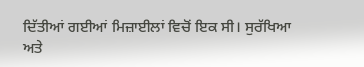ਦਿੱਤੀਆਂ ਗਈਆਂ ਮਿਜ਼ਾਈਲਾਂ ਵਿਚੋਂ ਇਕ ਸੀ। ਸੁਰੱਖਿਆ ਅਤੇ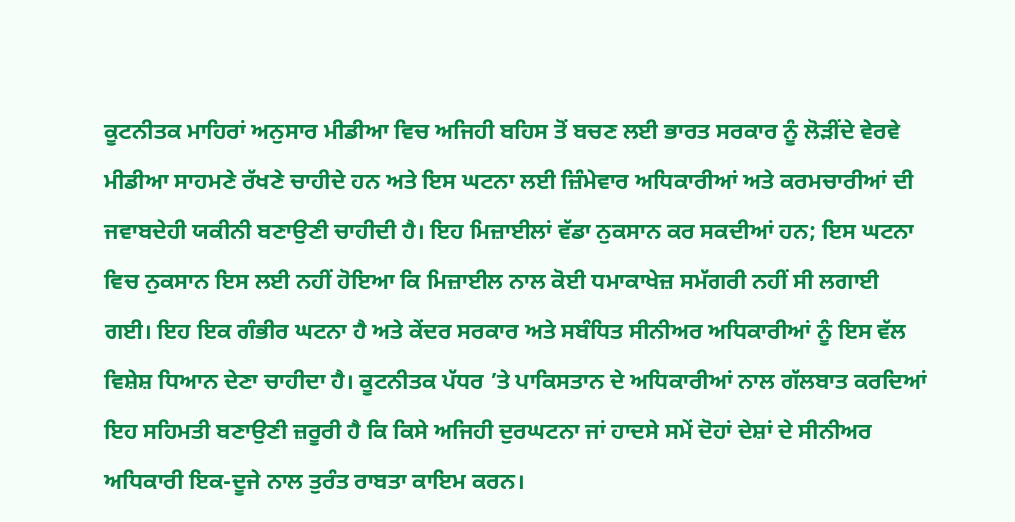ਕੂਟਨੀਤਕ ਮਾਹਿਰਾਂ ਅਨੁਸਾਰ ਮੀਡੀਆ ਵਿਚ ਅਜਿਹੀ ਬਹਿਸ ਤੋਂ ਬਚਣ ਲਈ ਭਾਰਤ ਸਰਕਾਰ ਨੂੰ ਲੋੜੀਂਦੇ ਵੇਰਵੇ ਮੀਡੀਆ ਸਾਹਮਣੇ ਰੱਖਣੇ ਚਾਹੀਦੇ ਹਨ ਅਤੇ ਇਸ ਘਟਨਾ ਲਈ ਜ਼ਿੰਮੇਵਾਰ ਅਧਿਕਾਰੀਆਂ ਅਤੇ ਕਰਮਚਾਰੀਆਂ ਦੀ ਜਵਾਬਦੇਹੀ ਯਕੀਨੀ ਬਣਾਉਣੀ ਚਾਹੀਦੀ ਹੈ। ਇਹ ਮਿਜ਼ਾਈਲਾਂ ਵੱਡਾ ਨੁਕਸਾਨ ਕਰ ਸਕਦੀਆਂ ਹਨ; ਇਸ ਘਟਨਾ ਵਿਚ ਨੁਕਸਾਨ ਇਸ ਲਈ ਨਹੀਂ ਹੋਇਆ ਕਿ ਮਿਜ਼ਾਈਲ ਨਾਲ ਕੋਈ ਧਮਾਕਾਖੇਜ਼ ਸਮੱਗਰੀ ਨਹੀਂ ਸੀ ਲਗਾਈ ਗਈ। ਇਹ ਇਕ ਗੰਭੀਰ ਘਟਨਾ ਹੈ ਅਤੇ ਕੇਂਦਰ ਸਰਕਾਰ ਅਤੇ ਸਬੰਧਿਤ ਸੀਨੀਅਰ ਅਧਿਕਾਰੀਆਂ ਨੂੰ ਇਸ ਵੱਲ ਵਿਸ਼ੇਸ਼ ਧਿਆਨ ਦੇਣਾ ਚਾਹੀਦਾ ਹੈ। ਕੂਟਨੀਤਕ ਪੱਧਰ ’ਤੇ ਪਾਕਿਸਤਾਨ ਦੇ ਅਧਿਕਾਰੀਆਂ ਨਾਲ ਗੱਲਬਾਤ ਕਰਦਿਆਂ ਇਹ ਸਹਿਮਤੀ ਬਣਾਉਣੀ ਜ਼ਰੂਰੀ ਹੈ ਕਿ ਕਿਸੇ ਅਜਿਹੀ ਦੁਰਘਟਨਾ ਜਾਂ ਹਾਦਸੇ ਸਮੇਂ ਦੋਹਾਂ ਦੇਸ਼ਾਂ ਦੇ ਸੀਨੀਅਰ ਅਧਿਕਾਰੀ ਇਕ-ਦੂਜੇ ਨਾਲ ਤੁਰੰਤ ਰਾਬਤਾ ਕਾਇਮ ਕਰਨ।